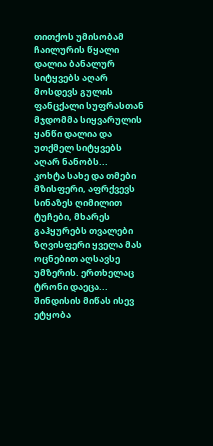თითქოს უმისობამ ჩაილურის წყალი დალია ბანალურ სიტყვებს აღარ მოსდევს გულის ფანცქალი სუფრასთან მჯდომმა სიყვარულის ყანწი დალია და უთქმელ სიტყვებს აღარ ნანობს...
კოხტა სახე და თმები მზისფერი, აფრქვევს სინაზეს ღიმილით ტუჩები, მხარეს გაჰყურებს თვალები ზღვისფერი ყველა მას ოცნებით აღსავსე უმზერის. ერთხელაც ტრონი დაეცა...
შინდისის მიწას ისევ ეტყობა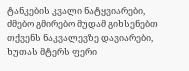ტანკების კვალი ნატყვიარები, ძმებო გმირებო მუდამ გიხსენებთ თქვენს ნაკვალევზე დავიარები, ხუთას მტერს ფერი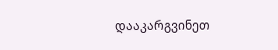დააკარგვინეთ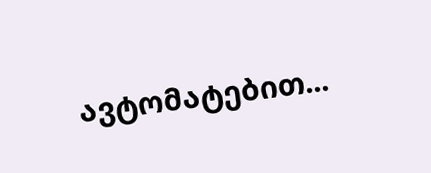ავტომატებით...